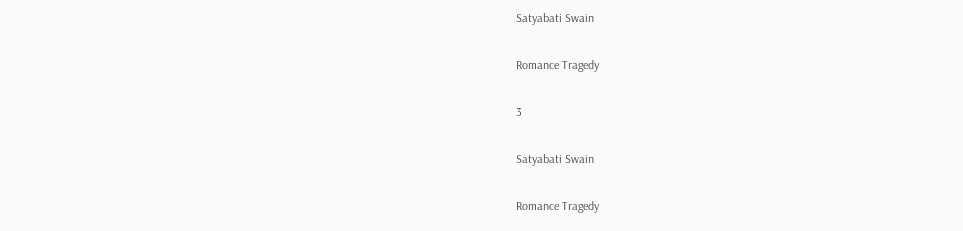Satyabati Swain

Romance Tragedy

3

Satyabati Swain

Romance Tragedy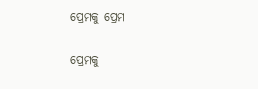ପ୍ରେମକୁ ପ୍ରେମ

ପ୍ରେମକୁ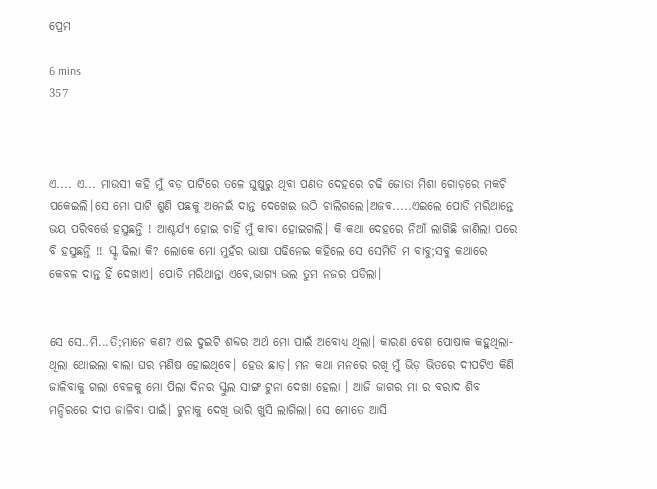ପ୍ରେମ

6 mins
357



ଏ.... ଏ... ମାଉସୀ କହି ମୁଁ ବଡ଼ ପାଟିରେ ତଳେ ଘୁଷୁରୁ ଥିବା ପଣତ ଦେହରେ ଚଢି ଜୋତା ମିଶା ଗୋଡ଼ରେ ମକଚି ପକେଇଲି।ସେ ମୋ ପାଟି ଶୁଣି ପଛକୁ ଅନେଇଁ ଦାନ୍ତ ଦେଖେଇ ଉଠି ଚାଲିଗଲେ।ଅଜବ.....ଏଇଲେ ପୋଡି ମରିଥାନ୍ତେ ଭୟ ପରିବର୍ତ୍ତେ ହସୁଛନ୍ତି ! ଆଶ୍ଚର୍ଯ୍ୟ ହୋଇ ଚାହିଁ ମୁଁ କାବା ହୋଇଗଲି। କି କଥା ଦେହରେ ନିଆଁ ଲାଗିଛି ଜାଣିଲା ପରେ ବି ହସୁଛନ୍ତି !! ସ୍କୃ ଢିଲା କି? ଲୋକେ ମୋ ମୁହଁର ଭାଷା ପଢିନେଇ କହିଲେ ସେ ସେମିତି ମ ବାବୁ;ସବୁ କଥାରେ କେବଳ ଦାନ୍ତ ହିଁ ଦେଖାଏ। ପୋଡି ମରିଥାନ୍ତା ଏବେ,ଭାଗ୍ୟ ଭଲ ତୁମ ନଜର ପଡିଲା।


ସେ ସେ..ମି...ତି;ମାନେ କଣ? ଏଇ ଦୁଇଟି ଶବ୍ଦର ଅର୍ଥ ମୋ ପାଇଁ ଅବୋଧ୍ୟ ଥିଲା। କାରଣ ବେଶ ପୋଷାକ କହୁଥିଲା- ଥିଲା ଥୋଇଲା ଵାଲା ଘର ମଣିଷ ହୋଇଥିବେ। ହେଉ ଛାଡ଼। ମନ କଥା ମନରେ ରଖି ମୁଁ ଭିଡ଼ ଭିତରେ ଦୀପଟିଏ କିଣି ଜାଳିବାକୁ ଗଲା ବେଳକୁ ମୋ ପିଲା ଦିନର ସ୍କୁଲ ସାଙ୍ଗ ଟୁନା ଦେଖା ହେଲା । ଆଜି ଜାଗର ମା ର ବରାଦ ଶିବ ମନ୍ଦିରରେ ଦୀପ ଜାଳିବା ପାଇଁ। ଟୁନାକୁ ଦେଖି ଭାରି ଖୁସି ଲାଗିଲା। ସେ ମୋତେ ଆସି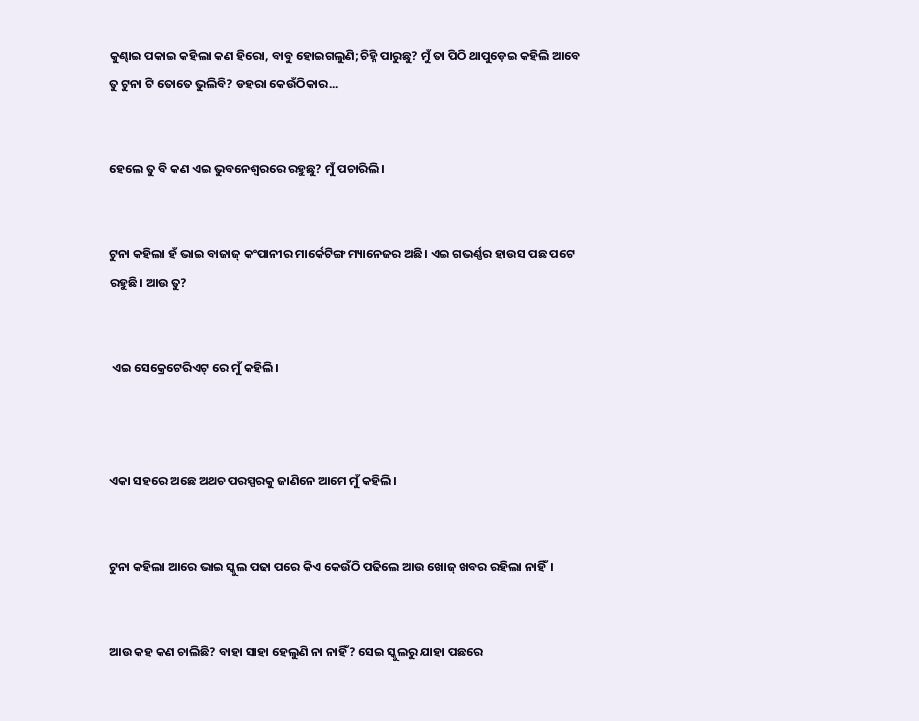କୁଣ୍ଢାଇ ପକାଇ କହିଲା କଣ ହିରୋ, ବାବୁ ହୋଇଗଲୁଣି;ଚିହ୍ନି ପାରୁଛୁ? ମୁଁ ତା ପିଠି ଥାପୁଡ଼େଇ କହିଲି ଆବେ ତୁ ଟୁନା ଟି ତୋତେ ଭୁଲିବି? ଡହରା କେଉଁଠିକାର...


ହେଲେ ତୁ ବି କଣ ଏଇ ଭୁବନେଶ୍ୱରରେ ରହୁଛୁ? ମୁଁ ପଚାରିଲି।


ଟୁନା କହିଲା ହଁ ଭାଇ ବାଜାଜ୍ କଂପାନୀର ମାର୍କେଟିଙ୍ଗ ମ୍ୟାନେଜର ଅଛି। ଏଇ ଗଭର୍ଣ୍ଣର ହାଉସ ପଛ ପଟେ ରହୁଛି। ଆଉ ତୁ?


 ଏଇ ସେକ୍ରେଟେରିଏଟ୍ ରେ ମୁଁ କହିଲି।



ଏକା ସହରେ ଅଛେ ଅଥଚ ପରସ୍ପରକୁ ଜାଣିନେ ଆମେ ମୁଁ କହିଲି।


ଟୁନା କହିଲା ଆରେ ଭାଇ ସ୍କୁଲ ପଢା ପରେ କିଏ କେଉଁଠି ପଢିଲେ ଆଉ ଖୋଜ୍ ଖବର ରହିଲା ନାହିଁ।


ଆଉ କହ କଣ ଚାଲିଛି? ବାହା ସାହା ହେଲୁଣି ନା ନାହିଁ? ସେଇ ସ୍କୁଲରୁ ଯାହା ପଛରେ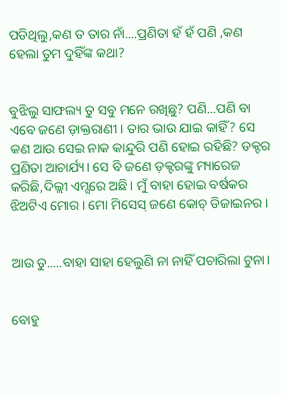ପଡିଥିଲୁ,କଣ ତ ତାର ନାଁ....ପ୍ରଣିତା ହଁ ହଁ ପଣି ,କଣ ହେଲା ତୁମ ଦୁହିଁଙ୍କ କଥା?


ବୁଝିଲୁ ସାଫଲ୍ୟ ତୁ ସବୁ ମନେ ରଖିଛୁ? ପଣି...ପଣି ବା ଏବେ ଜଣେ ଡ଼ାକ୍ତରାଣୀ। ତାର ଭାଉ ଯାଇ କାହିଁ? ସେ କଣ ଆଉ ସେଇ ନାକ କାନ୍ଦୁରି ପଣି ହୋଇ ରହିଛି? ଡକ୍ଟର ପ୍ରଣିତା ଆଚାର୍ଯ୍ୟ। ସେ ବି ଜଣେ ଡ଼କ୍ଟରଙ୍କୁ ମ୍ୟାରେଜ କରିଛି,ଦିଲ୍ଲୀ ଏମ୍ସରେ ଅଛି। ମୁଁ ବାହା ହୋଇ ବର୍ଷକର ଝିଅଟିଏ ମୋର। ମୋ ମିସେସ୍ ଜଣେ କୋଚ୍ ଡିଜାଇନର।


ଆଉ ତୁ.....ବାହା ସାହା ହେଲୁଣି ନା ନାହିଁ ପଚାରିଲା ଟୁନା।


ବୋହୁ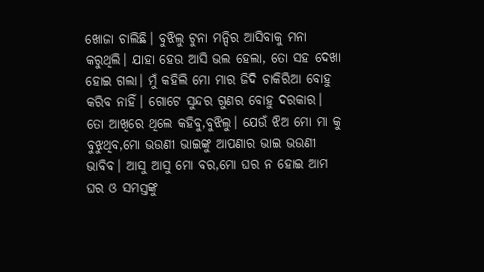ଖୋଜା ଚାଲିଛି। ବୁଝିଲୁ ଟୁନା ମନ୍ଦିର ଆସିବାକୁ ମନା କରୁଥିଲି। ଯାହା ହେଉ ଆସି ଭଲ ହେଲା, ତୋ ସହ ଦେଖା ହୋଇ ଗଲା। ମୁଁ କହିଲି ମୋ ମାର ଜିଦି ଚାକିରିଆ ବୋହୁ କରିବ ନାହିଁ। ଗୋଟେ ସୁନ୍ଦର ଗୁଣର ବୋହୁ ଦରକାର। ତୋ ଆଖିରେ ଥିଲେ କହିବୁ,ବୁଝିଲୁ। ଯେଉଁ ଝିଅ ମୋ ମା କୁ ବୁଝୁଥିବ,ମୋ ଭଉଣୀ ଭାଇଙ୍କୁ ଆପଣାର ଭାଇ ଭଉଣୀ ଭାବିବ। ଆସୁ ଆସୁ ମୋ ବର,ମୋ ଘର ନ ହୋଇ ଆମ ଘର ଓ ସମସ୍ତଙ୍କୁ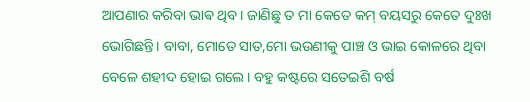ଆପଣାର କରିବା ଭାଵ ଥିବ। ଜାଣିଛୁ ତ ମା କେତେ କମ୍ ବୟସରୁ କେତେ ଦୁଃଖ ଭୋଗିଛନ୍ତି। ବାବା, ମୋତେ ସାତ,ମୋ ଭଉଣୀକୁ ପାଞ୍ଚ ଓ ଭାଇ କୋଳରେ ଥିବା ବେଳେ ଶହୀଦ ହୋଇ ଗଲେ। ବହୁ କଷ୍ଟରେ ସତେଇଶି ବର୍ଷ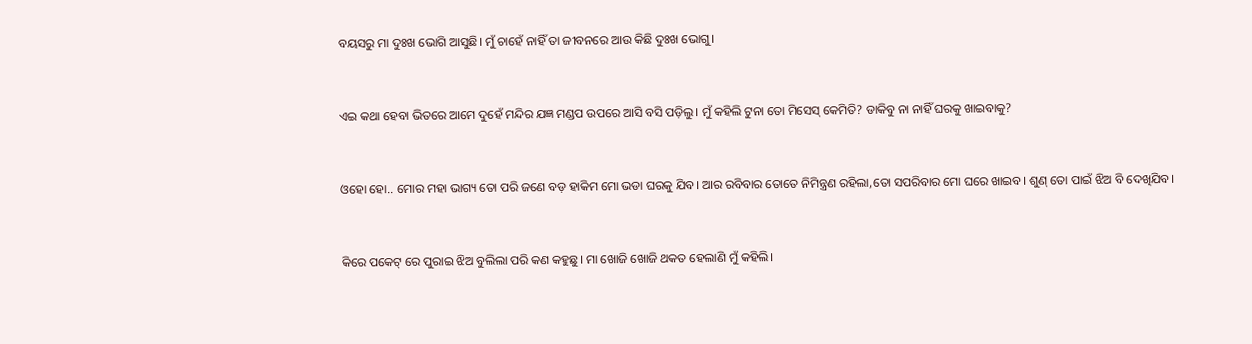ବୟସରୁ ମା ଦୁଃଖ ଭୋଗି ଆସୁଛି। ମୁଁ ଚାହେଁ ନାହିଁ ତା ଜୀବନରେ ଆଉ କିଛି ଦୁଃଖ ଭୋଗୁ।


ଏଇ କଥା ହେବା ଭିତରେ ଆମେ ଦୁହେଁ ମନ୍ଦିର ଯଜ୍ଞ ମଣ୍ଡପ ଉପରେ ଆସି ବସି ପଡ଼ିଲୁ। ମୁଁ କହିଲି ଟୁନା ତୋ ମିସେସ୍ କେମିତି? ଡାକିବୁ ନା ନାହିଁ ଘରକୁ ଖାଇବାକୁ?


ଓହୋ ହୋ.. ମୋର ମହା ଭାଗ୍ୟ ତୋ ପରି ଜଣେ ବଡ଼ ହାକିମ ମୋ ଭଡା ଘରକୁ ଯିବ। ଆର ରବିବାର ତୋତେ ନିମିନ୍ତ୍ରଣ ରହିଲା,ତୋ ସପରିବାର ମୋ ଘରେ ଖାଇବ। ଶୁଣ୍ ତୋ ପାଇଁ ଝିଅ ବି ଦେଖିଯିବ।


କିରେ ପକେଟ୍ ରେ ପୁରାଇ ଝିଅ ବୁଲିଲା ପରି କଣ କହୁଛୁ। ମା ଖୋଜି ଖୋଜି ଥକତ ହେଲାଣି ମୁଁ କହିଲି।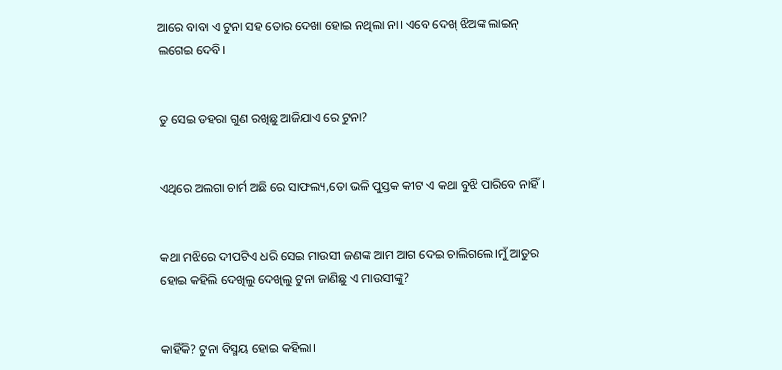ଆରେ ବାବା ଏ ଟୁନା ସହ ତୋର ଦେଖା ହୋଇ ନଥିଲା ନା। ଏବେ ଦେଖ୍ ଝିଅଙ୍କ ଲାଇନ୍ ଲଗେଇ ଦେବି।


ତୁ ସେଇ ଡହରା ଗୁଣ ରଖିଛୁ ଆଜିଯାଏ ରେ ଟୁନା?


ଏଥିରେ ଅଲଗା ଚାର୍ମ ଅଛି ରେ ସାଫଲ୍ୟ,ତୋ ଭଳି ପୁସ୍ତକ କୀଟ ଏ କଥା ବୁଝି ପାରିବେ ନାହିଁ।


କଥା ମଝିରେ ଦୀପଟିଏ ଧରି ସେଇ ମାଉସୀ ଜଣଙ୍କ ଆମ ଆଗ ଦେଇ ଚାଲିଗଲେ।ମୁଁ ଆତୁର ହୋଇ କହିଲି ଦେଖିଲୁ ଦେଖିଲୁ ଟୁନା ଜାଣିଛୁ ଏ ମାଉସୀଙ୍କୁ?


କାହିଁକି? ଟୁନା ବିସ୍ମୟ ହୋଇ କହିଲା।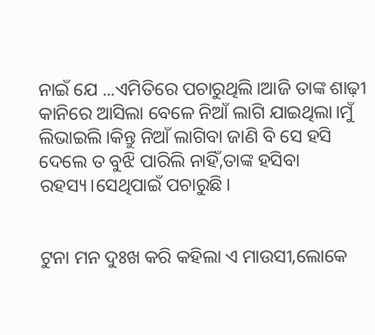ନାଇଁ ଯେ ...ଏମିତିରେ ପଚାରୁଥିଲି।ଆଜି ତାଙ୍କ ଶାଢ଼ୀ କାନିରେ ଆସିଲା ବେଳେ ନିଆଁ ଲାଗି ଯାଇଥିଲା।ମୁଁ ଲିଭାଇଲି।କିନ୍ତୁ ନିଆଁ ଲାଗିବା ଜାଣି ବି ସେ ହସି ଦେଲେ ତ ବୁଝି ପାରିଲି ନାହିଁ,ତାଙ୍କ ହସିବା ରହସ୍ୟ।ସେଥିପାଇଁ ପଚାରୁଛି।


ଟୁନା ମନ ଦୁଃଖ କରି କହିଲା ଏ ମାଉସୀ,ଲୋକେ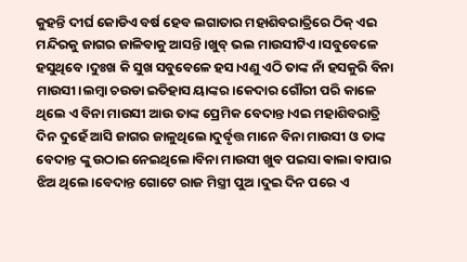କୁହନ୍ତି ଦୀର୍ଘ କୋଡିଏ ବର୍ଷ ହେବ ଲଗାତାର ମହାଶିବରାତ୍ରିରେ ଠିକ୍ ଏଇ ମନ୍ଦିରକୁ ଜାଗର ଜାଳିବାକୁ ଆସନ୍ତି।ଖୁବ୍ ଭଲ ମାଉସୀଟିଏ।ସବୁବେଳେ ହସୁଥିବେ।ଦୁଃଖ କି ସୁଖ ସବୁବେଳେ ହସ।ଏଣୁ ଏଠି ତାଙ୍କ ନାଁ ହସକୁରି ବିନା ମାଉସୀ।ଲମ୍ବା ଚଉଡା ଇତିହାସ ୟାଙ୍କର।କେଦାର ଗୌରୀ ପରି କାଳେ ଥିଲେ ଏ ବିନା ମାଉସୀ ଆଉ ତାଙ୍କ ପ୍ରେମିକ ବେଦାନ୍ତ।ଏଇ ମହାଶିବରାତ୍ରି ଦିନ ଦୁହେଁ ଆସି ଜାଗର ଜାଳୁଥିଲେ।ଦୁର୍ବୃତ୍ତ ମାନେ ବିନା ମାଉସୀ ଓ ତାଙ୍କ ବେଦାନ୍ତ ଙ୍କୁ ଉଠାଇ ନେଇଥିଲେ।ବିନା ମାଉସୀ ଖୁବ ପଇସା ଵାଲା ବାପାର ଝିଅ ଥିଲେ।ବେଦାନ୍ତ ଗୋଟେ ରାଜ ମିସ୍ତ୍ରୀ ପୁଅ।ଦୁଇ ଦିନ ପରେ ଏ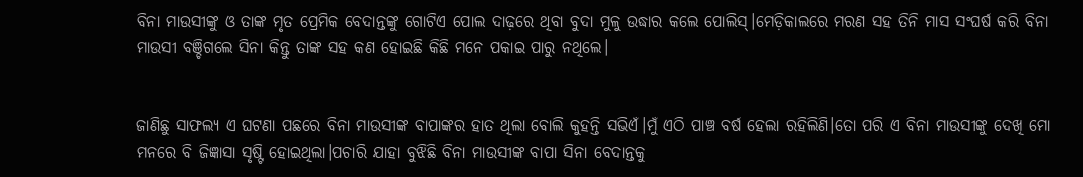ବିନା ମାଉସୀଙ୍କୁ ଓ ତାଙ୍କ ମୃତ ପ୍ରେମିକ ବେଦାନ୍ତଙ୍କୁ ଗୋଟିଏ ପୋଲ ଦାଢ଼ରେ ଥିବା ବୁଦା ମୁଳୁ ଉଦ୍ଧାର କଲେ ପୋଲିସ୍।ମେଡ଼ିକାଲରେ ମରଣ ସହ ତିନି ମାସ ସଂଘର୍ଷ କରି ବିନା ମାଉସୀ ବଞ୍ଚିଗଲେ ସିନା କିନ୍ତୁ ତାଙ୍କ ସହ କଣ ହୋଇଛି କିଛି ମନେ ପକାଇ ପାରୁ ନଥିଲେ।


ଜାଣିଛୁ ସାଫଲ୍ୟ ଏ ଘଟଣା ପଛରେ ବିନା ମାଉସୀଙ୍କ ବାପାଙ୍କର ହାତ ଥିଲା ବୋଲି କୁହନ୍ତି ସଭିଏଁ।ମୁଁ ଏଠି ପାଞ୍ଚ ବର୍ଷ ହେଲା ରହିଲିଣି।ତୋ ପରି ଏ ବିନା ମାଉସୀଙ୍କୁ ଦେଖି ମୋ ମନରେ ବି ଜିଜ୍ଞାସା ସୃଷ୍ଟି ହୋଇଥିଲା।ପଚାରି ଯାହା ବୁଝିଛି ବିନା ମାଉସୀଙ୍କ ବାପା ସିନା ବେଦାନ୍ତକୁ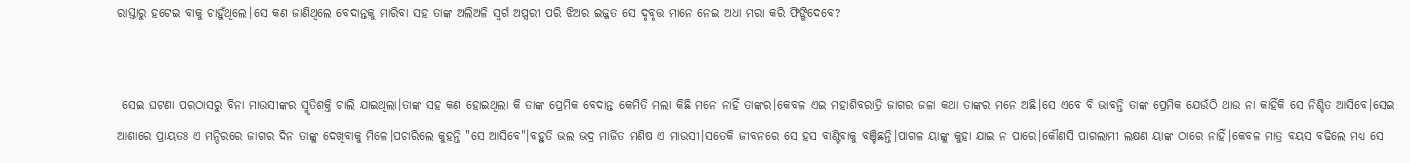ରାସ୍ତାରୁ ହଟେଇ ବାକୁ ଚାହୁଁଥିଲେ।ସେ କଣ ଜାଣିଥିଲେ ବେଦାନ୍ତକୁ ମାରିବା ସହ ତାଙ୍କ ଅଲିଅଳି ସ୍ୱର୍ଗ ଅପ୍ସରୀ ପରି ଝିଅର ଇଜ୍ଜତ ସେ ଦୃବୃତ୍ତ ମାନେ ନେଇ ଅଧା ମରା କରି ଫିଙ୍ଗିଦେବେ?


 ସେଇ ଘଟଣା ପରଠାସରୁ ବିନା ମାଉସୀଙ୍କର ସ୍ମୃତିଶକ୍ତି ଚାଲି ଯାଇଥିଲା।ତାଙ୍କ ସହ କଣ ହୋଇଥିଲା କି ତାଙ୍କ ପ୍ରେମିକ ବେଦାନ୍ତ କେମିତି ମଲା କିଛି ମନେ ନାହିଁ ତାଙ୍କର।କେବଳ ଏଇ ମହାଶିବରାତ୍ରି ଜାଗର ଜଳା କଥା ତାଙ୍କର ମନେ ଅଛି।ସେ ଏବେ ବି ଭାବନ୍ତି ତାଙ୍କ ପ୍ରେମିକ ଯେଉଁଠି ଥାଉ ନା କାହିଁକି ସେ ନିଶ୍ଚିତ ଆସିବେ।ସେଇ ଆଶାରେ ପ୍ରାୟତଃ ଏ ମନ୍ଦିରରେ ଜାଗର ଦିନ ତାଙ୍କୁ ଦେଖିବାକୁ ମିଳେ।ପଚାରିଲେ କୁହନ୍ତି "ସେ ଆସିବେ"।ବହୁତି ଭଲ ଭଦ୍ର ମାର୍ଜିତ ମଣିଷ ଏ ମାଉସୀ।ସତେକି ଜୀବନରେ ସେ ହସ ବାଣ୍ଟିବାକୁ ବଞ୍ଚିଛନ୍ତି।ପାଗଳ ୟାଙ୍କୁ କୁହା ଯାଇ ନ ପାରେ।କୌଣସି ପାଗଲାମୀ ଲକ୍ଷଣ ୟାଙ୍କ ଠାରେ ନାହିଁ।କେବଳ ମାତ୍ର ବୟସ ବଢିଲେ ମଧ୍ୟ ସେ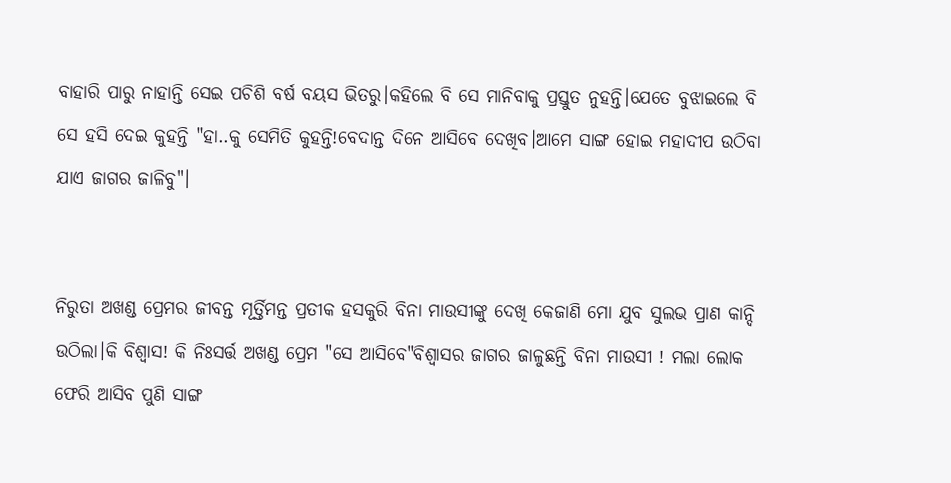ବାହାରି ପାରୁ ନାହାନ୍ତି ସେଇ ପଚିଶି ବର୍ଷ ବୟସ ଭିତରୁ।କହିଲେ ବି ସେ ମାନିବାକୁ ପ୍ରସ୍ତୁତ ନୁହନ୍ତି।ଯେତେ ବୁଝାଇଲେ ବି ସେ ହସି ଦେଇ କୁହନ୍ତି "ହା..କୁ ସେମିତି କୁହନ୍ତି!ବେଦାନ୍ତ ଦିନେ ଆସିବେ ଦେଖିବ।ଆମେ ସାଙ୍ଗ ହୋଇ ମହାଦୀପ ଉଠିବା ଯାଏ ଜାଗର ଜାଳିବୁ"।


ନିରୁତା ଅଖଣ୍ଡ ପ୍ରେମର ଜୀବନ୍ତ ମୂର୍ତ୍ତିମନ୍ତ ପ୍ରତୀକ ହସକୁରି ବିନା ମାଉସୀଙ୍କୁ ଦେଖି କେଜାଣି ମୋ ଯୁବ ସୁଲଭ ପ୍ରାଣ କାନ୍ଦି ଉଠିଲା।କି ବିଶ୍ୱାସ! କି ନିଃସର୍ତ୍ତ ଅଖଣ୍ଡ ପ୍ରେମ "ସେ ଆସିବେ"ବିଶ୍ୱାସର ଜାଗର ଜାଳୁଛନ୍ତି ବିନା ମାଉସୀ ! ମଲା ଲୋକ ଫେରି ଆସିବ ପୁଣି ସାଙ୍ଗ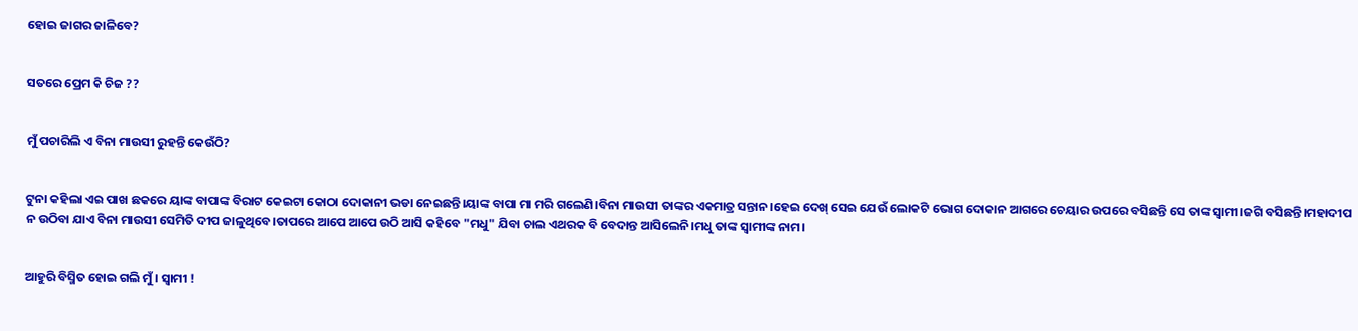ହୋଇ ଜାଗର ଜାଳିବେ?


ସତରେ ପ୍ରେମ କି ଚିଜ ??


ମୁଁ ପଚାରିଲି ଏ ବିନା ମାଉସୀ ରୁହନ୍ତି କେଉଁଠି?


ଟୁନା କହିଲା ଏଇ ପାଖ ଛକରେ ୟାଙ୍କ ବାପାଙ୍କ ବିରାଟ କେଇଟା କୋଠା ଦୋକାନୀ ଭଡା ନେଇଛନ୍ତି।ୟାଙ୍କ ବାପା ମା ମରି ଗଲେଣି।ବିନା ମାଉସୀ ତାଙ୍କର ଏକମାତ୍ର ସନ୍ତାନ।ହେଇ ଦେଖ୍ ସେଇ ଯେଉଁ ଲୋକଟି ଭୋଗ ଦୋକାନ ଆଗରେ ଚେୟାର ଉପରେ ବସିଛନ୍ତି ସେ ତାଙ୍କ ସ୍ୱାମୀ।ଜଗି ବସିଛନ୍ତି।ମହାଦୀପ ନ ଉଠିବା ଯାଏ ବିନା ମାଉସୀ ସେମିତି ଦୀପ ଜାଳୁଥିବେ।ତାପରେ ଆପେ ଆପେ ଉଠି ଆସି କହିବେ "ମଧୁ" ଯିବା ଚାଲ ଏଥରକ ବି ବେଦାନ୍ତ ଆସିଲେନି।ମଧୁ ତାଙ୍କ ସ୍ୱାମୀଙ୍କ ନାମ।


ଆହୁରି ବିସ୍ମିତ ହୋଇ ଗଲି ମୁଁ। ସ୍ୱାମୀ !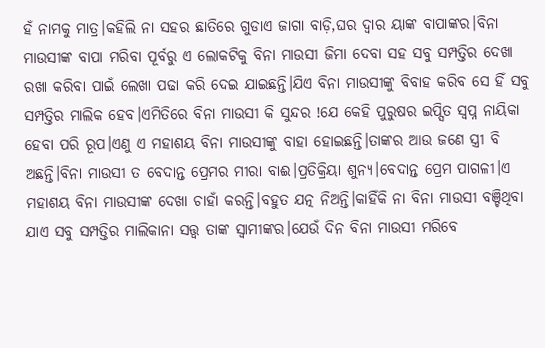ହଁ ନାମକୁ ମାତ୍ର।କହିଲି ନା ସହର ଛାତିରେ ଗୁଡାଏ ଜାଗା ବାଡ଼ି,ଘର ଦ୍ୱାର ୟାଙ୍କ ବାପାଙ୍କର।ବିନା ମାଉସୀଙ୍କ ବାପା ମରିବା ପୂର୍ବରୁ ଏ ଲୋକଟିକୁ ବିନା ମାଉସୀ ଜିମା ଦେବା ସହ ସବୁ ସମ୍ପତ୍ତିର ଦେଖା ରଖା କରିବା ପାଇଁ ଲେଖା ପଢା କରି ଦେଇ ଯାଇଛନ୍ତି।ଯିଏ ବିନା ମାଉସୀଙ୍କୁ ବିବାହ କରିବ ସେ ହିଁ ସବୁ ସମ୍ପତ୍ତିର ମାଲିକ ହେବ।ଏମିତିରେ ବିନା ମାଉସୀ କି ସୁନ୍ଦର !ଯେ କେହି ପୁରୁଷର ଇପ୍ସିତ ସ୍ବପ୍ନ ନାୟିକା ହେବା ପରି ରୂପ।ଏଣୁ ଏ ମହାଶୟ ବିନା ମାଉସୀଙ୍କୁ ବାହା ହୋଇଛନ୍ତି।ତାଙ୍କର ଆଉ ଜଣେ ସ୍ତ୍ରୀ ବି ଅଛନ୍ତି।ବିନା ମାଉସୀ ତ ବେଦାନ୍ତ ପ୍ରେମର ମୀରା ବାଈ।ପ୍ରତିକ୍ରିୟା ଶୁନ୍ୟ।ବେଦାନ୍ତ ପ୍ରେମ ପାଗଳୀ।ଏ ମହାଶୟ ବିନା ମାଉସୀଙ୍କ ଦେଖା ଚାହାଁ କରନ୍ତି।ବହୁତ ଯତ୍ନ ନିଅନ୍ତି।କାହିଁକି ନା ବିନା ମାଉସୀ ବଞ୍ଚିଥିବା ଯାଏ ସବୁ ସମ୍ପତ୍ତିର ମାଲିକାନା ସତ୍ତ୍ୱ ତାଙ୍କ ସ୍ୱାମୀଙ୍କର।ଯେଉଁ ଦିନ ବିନା ମାଉସୀ ମରିବେ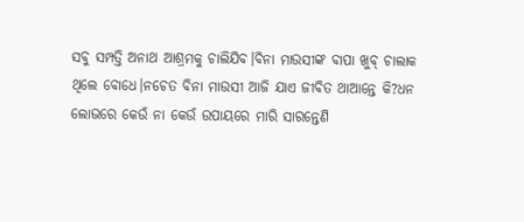ସବୁ ସମ୍ପତ୍ତି ଅନାଥ ଆଶ୍ରମକୁ ଚାଲିଯିବ।ବିନା ମାଉସୀଙ୍କ ବାପା ଖୁବ୍ ଚାଲାକ ଥିଲେ ବୋଧେ।ନଚେତ ବିନା ମାଉସୀ ଆଜି ଯାଏ ଜୀବିତ ଥାଆନ୍ତେ କି?ଧନ ଲୋଭରେ କେଉଁ ନା କେଉଁ ଉପାୟରେ ମାରି ସାରନ୍ତେଣି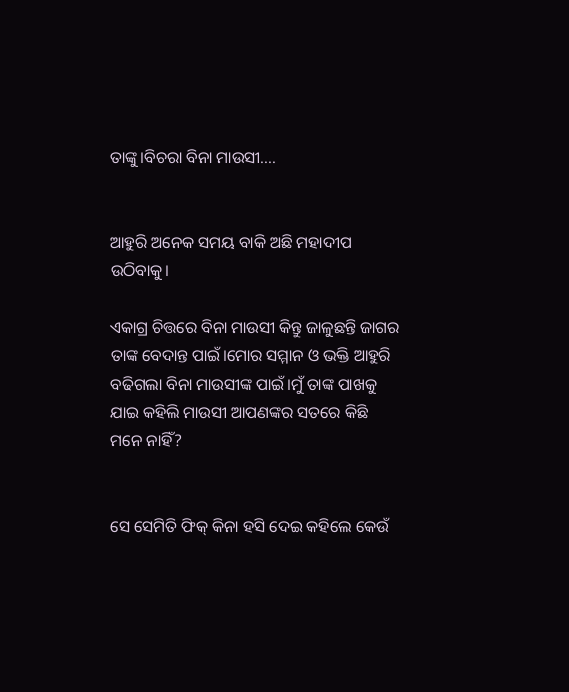ତାଙ୍କୁ।ବିଚରା ବିନା ମାଉସୀ....


ଆହୁରି ଅନେକ ସମୟ ବାକି ଅଛି ମହାଦୀପ ଉଠିବାକୁ।

ଏକାଗ୍ର ଚିତ୍ତରେ ବିନା ମାଉସୀ କିନ୍ତୁ ଜାଳୁଛନ୍ତି ଜାଗର ତାଙ୍କ ବେଦାନ୍ତ ପାଇଁ।ମୋର ସମ୍ମାନ ଓ ଭକ୍ତି ଆହୁରି ବଢିଗଲା ବିନା ମାଉସୀଙ୍କ ପାଇଁ।ମୁଁ ତାଙ୍କ ପାଖକୁ ଯାଇ କହିଲି ମାଉସୀ ଆପଣଙ୍କର ସତରେ କିଛି ମନେ ନାହିଁ?


ସେ ସେମିତି ଫିକ୍ କିନା ହସି ଦେଇ କହିଲେ କେଉଁ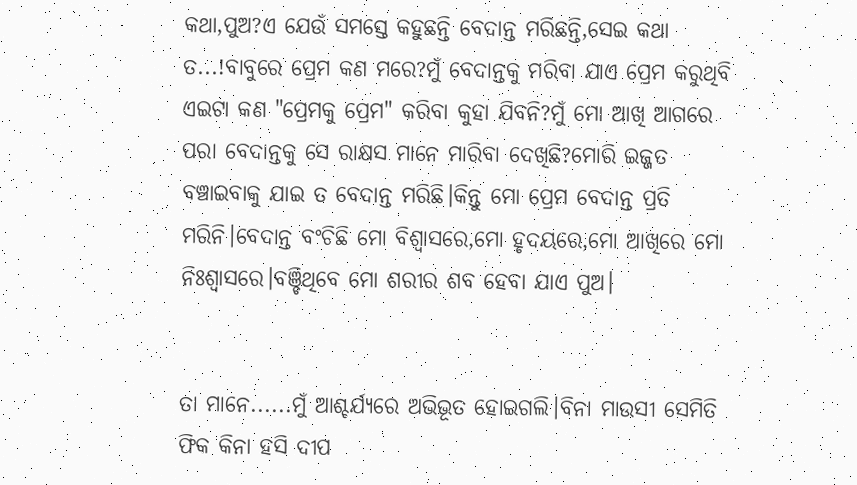କଥା,ପୁଅ?ଏ ଯେଉଁ ସମସ୍ତେ କହୁଛନ୍ତି ବେଦାନ୍ତ ମରିଛନ୍ତି,ସେଇ କଥା ତ...!ବାବୁରେ ପ୍ରେମ କଣ ମରେ?ମୁଁ ବେଦାନ୍ତକୁ ମରିବା ଯାଏ ପ୍ରେମ କରୁଥିବି ଏଇଟା କଣ "ପ୍ରେମକୁ ପ୍ରେମ" କରିବା କୁହା ଯିବନି?ମୁଁ ମୋ ଆଖି ଆଗରେ ପରା ବେଦାନ୍ତକୁ ସେ ରାକ୍ଷସ ମାନେ ମାରିବା ଦେଖିଛି?ମୋରି ଇଜ୍ଜତ ବଞ୍ଚାଇବାକୁ ଯାଇ ତ ବେଦାନ୍ତ ମରିଛି।କିନ୍ତୁ ମୋ ପ୍ରେମ ବେଦାନ୍ତ ପ୍ରତି ମରିନି।ବେଦାନ୍ତ ବଂଚିଛି ମୋ ବିଶ୍ୱାସରେ,ମୋ ହୃଦୟରେ,ମୋ ଆଖିରେ ମୋ ନିଃଶ୍ଵାସରେ।ବଞ୍ଚିଥିବେ ମୋ ଶରୀର ଶବ ହେବା ଯାଏ ପୁଅ।


ତା ମାନେ......ମୁଁ ଆଶ୍ଚର୍ଯ୍ୟରେ ଅଭିଭୂତ ହୋଇଗଲି।ବିନା ମାଉସୀ ସେମିତି ଫିକ କିନା ହସି ଦୀପ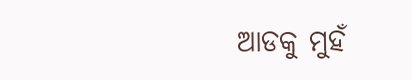ଆଡକୁ ମୁହଁ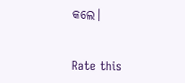କଲେ।


Rate this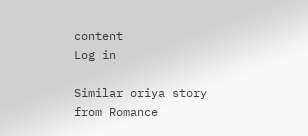content
Log in

Similar oriya story from Romance